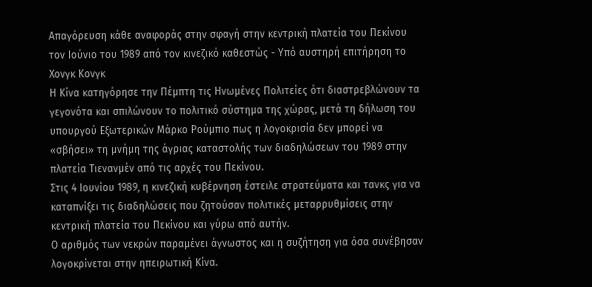Απαγόρευση κάθε αναφοράς στην σφαγή στην κεντρική πλατεία του Πεκίνου τον Ιούνιο του 1989 από τον κινεζικό καθεστώς - Υπό αυστηρή επιτήρηση το Χονγκ Κονγκ
Η Κίνα κατηγόρησε την Πέμπτη τις Ηνωμένες Πολιτείες ότι διαστρεβλώνουν τα γεγονότα και σπιλώνουν το πολιτικό σύστημα της χώρας, μετά τη δήλωση του υπουργού Εξωτερικών Μάρκο Ρούμπιο πως η λογοκρισία δεν μπορεί να «σβήσει» τη μνήμη της άγριας καταστολής των διαδηλώσεων του 1989 στην πλατεία Τιενανμέν από τις αρχές του Πεκίνου.
Στις 4 Ιουνίου 1989, η κινεζική κυβέρνηση έστειλε στρατεύματα και τανκς για να καταπνίξει τις διαδηλώσεις που ζητούσαν πολιτικές μεταρρυθμίσεις στην κεντρική πλατεία του Πεκίνου και γύρω από αυτήν.
Ο αριθμός των νεκρών παραμένει άγνωστος και η συζήτηση για όσα συνέβησαν λογοκρίνεται στην ηπειρωτική Κίνα.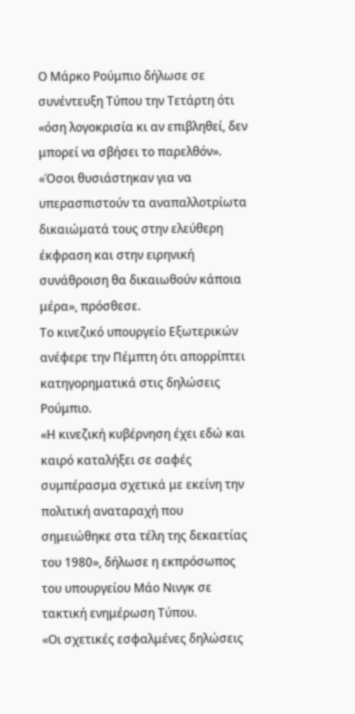Ο Μάρκο Ρούμπιο δήλωσε σε συνέντευξη Τύπου την Τετάρτη ότι «όση λογοκρισία κι αν επιβληθεί, δεν μπορεί να σβήσει το παρελθόν».
«Όσοι θυσιάστηκαν για να υπερασπιστούν τα αναπαλλοτρίωτα δικαιώματά τους στην ελεύθερη έκφραση και στην ειρηνική συνάθροιση θα δικαιωθούν κάποια μέρα», πρόσθεσε.
Το κινεζικό υπουργείο Εξωτερικών ανέφερε την Πέμπτη ότι απορρίπτει κατηγορηματικά στις δηλώσεις Ρούμπιο.
«Η κινεζική κυβέρνηση έχει εδώ και καιρό καταλήξει σε σαφές συμπέρασμα σχετικά με εκείνη την πολιτική αναταραχή που σημειώθηκε στα τέλη της δεκαετίας του 1980», δήλωσε η εκπρόσωπος του υπουργείου Μάο Νινγκ σε τακτική ενημέρωση Τύπου.
«Οι σχετικές εσφαλμένες δηλώσεις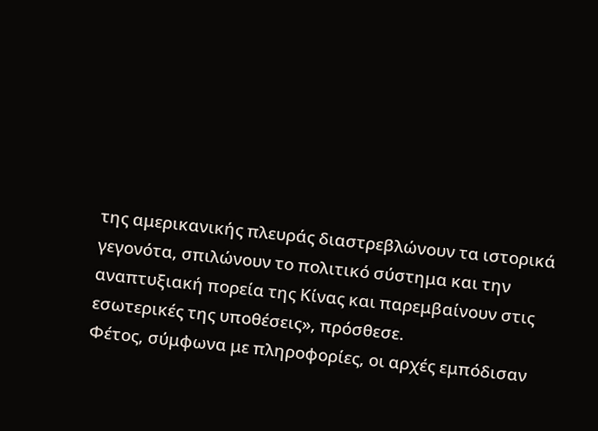της αμερικανικής πλευράς διαστρεβλώνουν τα ιστορικά γεγονότα, σπιλώνουν το πολιτικό σύστημα και την αναπτυξιακή πορεία της Κίνας και παρεμβαίνουν στις εσωτερικές της υποθέσεις», πρόσθεσε.
Φέτος, σύμφωνα με πληροφορίες, οι αρχές εμπόδισαν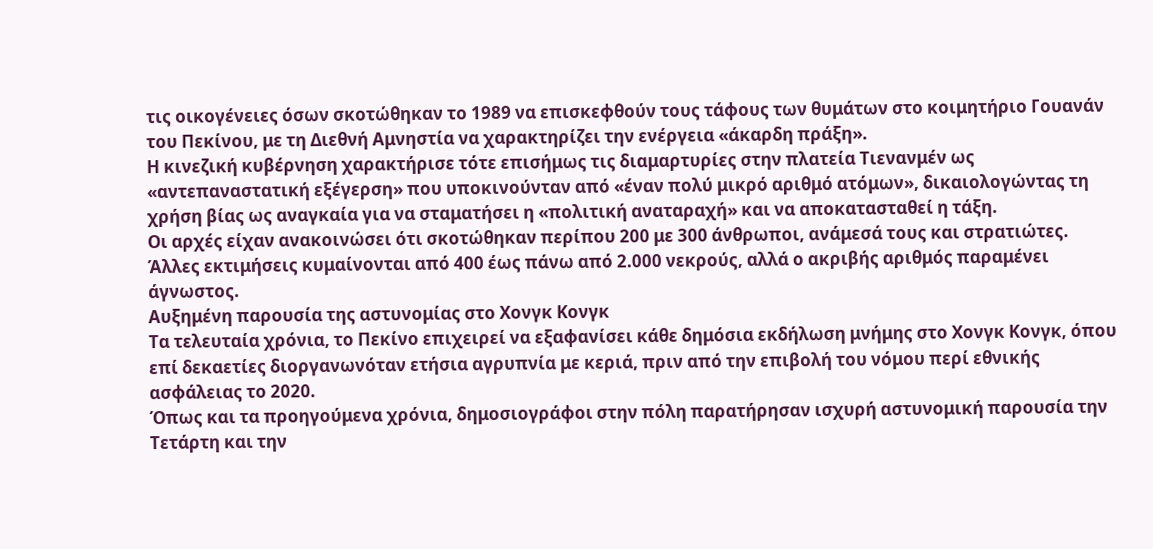τις οικογένειες όσων σκοτώθηκαν το 1989 να επισκεφθούν τους τάφους των θυμάτων στο κοιμητήριο Γουανάν του Πεκίνου, με τη Διεθνή Αμνηστία να χαρακτηρίζει την ενέργεια «άκαρδη πράξη».
Η κινεζική κυβέρνηση χαρακτήρισε τότε επισήμως τις διαμαρτυρίες στην πλατεία Τιενανμέν ως «αντεπαναστατική εξέγερση» που υποκινούνταν από «έναν πολύ μικρό αριθμό ατόμων», δικαιολογώντας τη χρήση βίας ως αναγκαία για να σταματήσει η «πολιτική αναταραχή» και να αποκατασταθεί η τάξη.
Οι αρχές είχαν ανακοινώσει ότι σκοτώθηκαν περίπου 200 με 300 άνθρωποι, ανάμεσά τους και στρατιώτες. Άλλες εκτιμήσεις κυμαίνονται από 400 έως πάνω από 2.000 νεκρούς, αλλά ο ακριβής αριθμός παραμένει άγνωστος.
Αυξημένη παρουσία της αστυνομίας στο Χονγκ Κονγκ
Τα τελευταία χρόνια, το Πεκίνο επιχειρεί να εξαφανίσει κάθε δημόσια εκδήλωση μνήμης στο Χονγκ Κονγκ, όπου επί δεκαετίες διοργανωνόταν ετήσια αγρυπνία με κεριά, πριν από την επιβολή του νόμου περί εθνικής ασφάλειας το 2020.
Όπως και τα προηγούμενα χρόνια, δημοσιογράφοι στην πόλη παρατήρησαν ισχυρή αστυνομική παρουσία την Τετάρτη και την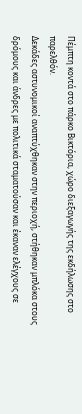Πέμπτη κοντά στο πάρκο Βικτόρια, χώρο διεξαγωγής της εκδήλωσης στο παρελθόν.
Δεκάδες αστυνομικοί αναπτύχθηκαν στην περιοχή, στήθηκαν μπλόκα στους δρόμους και άνδρες με πολιτικά σταματούσαν και έκαναν ελέγχους σε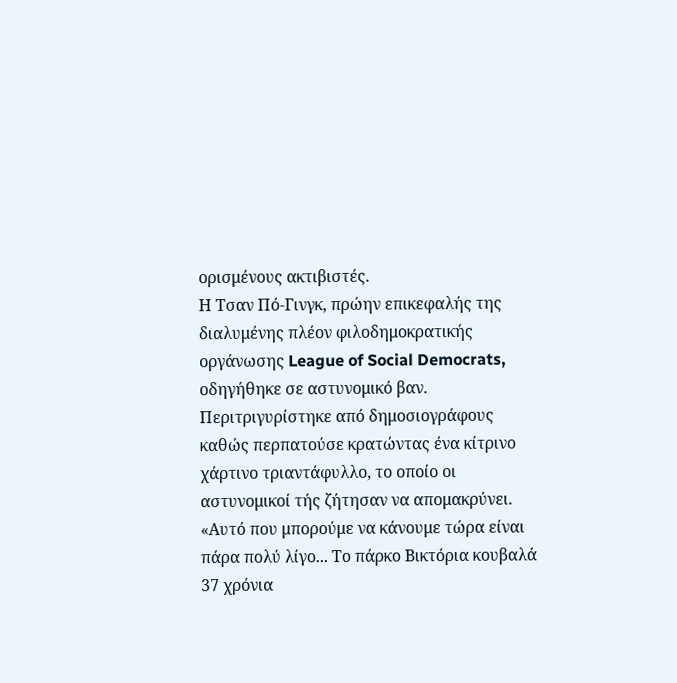ορισμένους ακτιβιστές.
Η Τσαν Πό-Γινγκ, πρώην επικεφαλής της διαλυμένης πλέον φιλοδημοκρατικής οργάνωσης League of Social Democrats, οδηγήθηκε σε αστυνομικό βαν.
Περιτριγυρίστηκε από δημοσιογράφους καθώς περπατούσε κρατώντας ένα κίτρινο χάρτινο τριαντάφυλλο, το οποίο οι αστυνομικοί τής ζήτησαν να απομακρύνει.
«Αυτό που μπορούμε να κάνουμε τώρα είναι πάρα πολύ λίγο... Το πάρκο Βικτόρια κουβαλά 37 χρόνια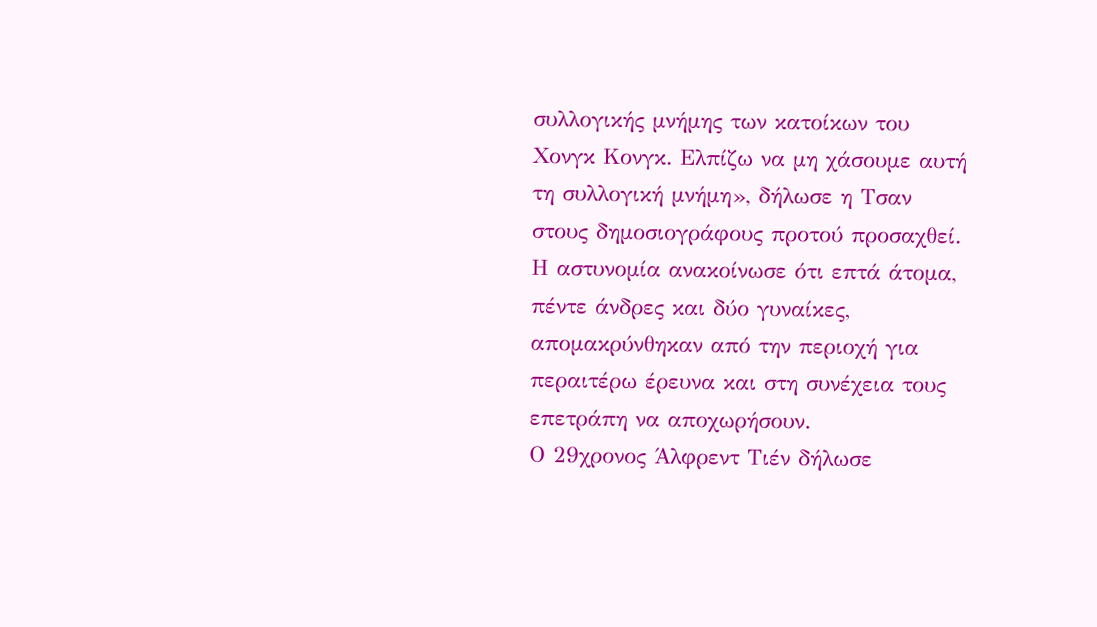συλλογικής μνήμης των κατοίκων του Χονγκ Κονγκ. Ελπίζω να μη χάσουμε αυτή τη συλλογική μνήμη», δήλωσε η Τσαν στους δημοσιογράφους προτού προσαχθεί.
Η αστυνομία ανακοίνωσε ότι επτά άτομα, πέντε άνδρες και δύο γυναίκες, απομακρύνθηκαν από την περιοχή για περαιτέρω έρευνα και στη συνέχεια τους επετράπη να αποχωρήσουν.
Ο 29χρονος Άλφρεντ Τιέν δήλωσε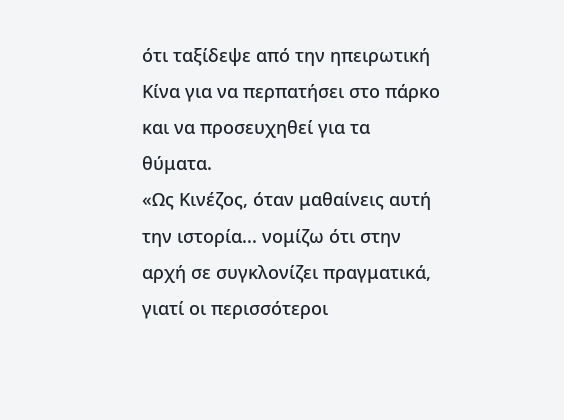ότι ταξίδεψε από την ηπειρωτική Κίνα για να περπατήσει στο πάρκο και να προσευχηθεί για τα θύματα.
«Ως Κινέζος, όταν μαθαίνεις αυτή την ιστορία... νομίζω ότι στην αρχή σε συγκλονίζει πραγματικά, γιατί οι περισσότεροι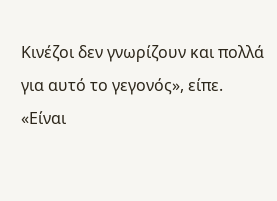Κινέζοι δεν γνωρίζουν και πολλά για αυτό το γεγονός», είπε.
«Είναι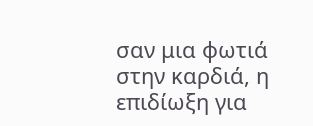σαν μια φωτιά στην καρδιά, η επιδίωξη για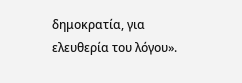δημοκρατία, για ελευθερία του λόγου».